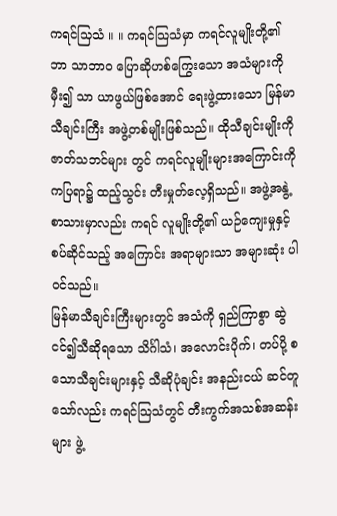ကရင်သြသံ ။ ။ ကရင်သြသံမှာ ကရင်လူမျိုးတို့၏ ဘာ သာဘာဝ ပြောဆိုဟစ်ကြွေးသော အသံများကို မှီး၍ သာ ယာဖွယ်ဖြစ်အောင် ရေးဖွဲ့ထားသော မြန်မာသီချင်းကြီး အဖွဲ့တစ်မျိုးဖြစ်သည်။ ထိုသီချင်းမျိုးကို ဇာတ်သဘင်များ တွင် ကရင်လူမျိုးများအကြောင်းကို ကပြရာ၌ ထည့်သွင်း တီးမှုတ်လေ့ရှိသည်။ အဖွဲ့အနွဲ့ စာသားမှာလည်း ကရင် လူမျိုးတို့၏ ယဉ်ကျေးမှုနှင့် စပ်ဆိုင်သည့် အကြောင်း အရာများသာ အများဆုံး ပါဝင်သည်။
မြန်မာသီချင်းကြီးများတွင် အသံကို ရှည်ကြာစွာ ဆွဲငင်၍သီဆိုရသော သိင်္ဂါသံ၊ အလောင်းပိုက်၊ တပ်ပို့ စသောသီချင်းများနှင့် သီဆိုပုံချင်း အနည်းငယ် ဆင်တူ သော်လည်း ကရင်သြသံတွင် တီးကွက်အသစ်အဆန်း များ ဖွဲ့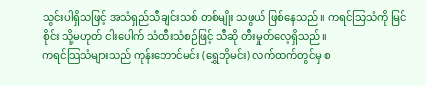သွင်းပါရှိသဖြင့် အသံရှည်သီချင်းသစ် တစ်မျိုး သဖွယ် ဖြစ်နေသည်။ ကရင်သြသံကို မြင်စိုင်း သို့မဟုတ် ငါးပေါက် သံထီးသံစဉ်ဖြင့် သီဆို တီးမှုတ်လေ့ရှိသည်။
ကရင်သြသံများသည် ကုန်းဘောင်မင်း (ရွှေဘိုမင်း) လက်ထက်တွင်မှ စ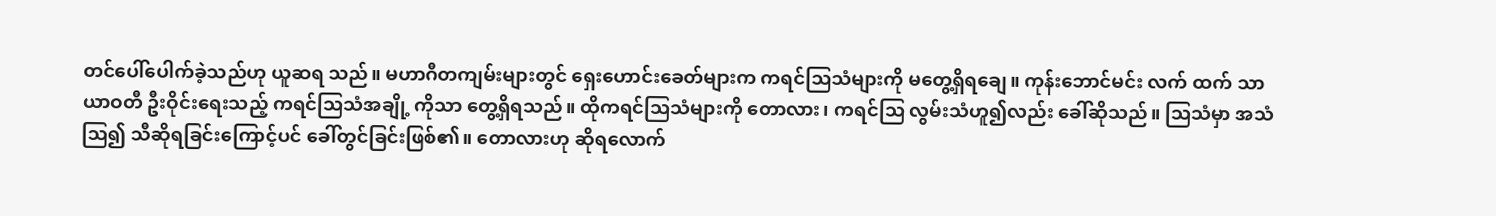တင်ပေါ်ပေါက်ခဲ့သည်ဟု ယူဆရ သည်။ မဟာဂီတကျမ်းများတွင် ရှေးဟောင်းခေတ်များက ကရင်သြသံများကို မတွေ့ရှိရချေ။ ကုန်းဘောင်မင်း လက် ထက် သာယာဝတီ ဦးဝိုင်းရေးသည့် ကရင်သြသံအချို့ ကိုသာ တွေ့ရှိရသည်။ ထိုကရင်သြသံများကို တောလား၊ ကရင်သြ လွမ်းသံဟူ၍လည်း ခေါ်ဆိုသည်။ သြသံမှာ အသံသြ၍ သီဆိုရခြင်းကြောင့်ပင် ခေါ်တွင်ခြင်းဖြစ်၏။ တောလားဟု ဆိုရလောက်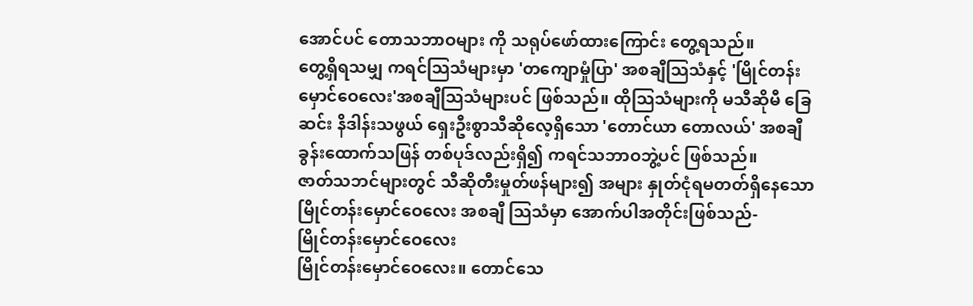အောင်ပင် တောသဘာဝများ ကို သရုပ်ဖော်ထားကြောင်း တွေ့ရသည်။
တွေ့ရှိရသမျှ ကရင်သြသံများမှာ 'တကျောမှုံပြာ' အစချီသြသံနှင့် 'မြိုင်တန်းမှောင်ဝေလေး'အစချီသြသံများပင် ဖြစ်သည်။ ထိုသြသံများကို မသီဆိုမီ ခြေဆင်း နိဒါန်းသဖွယ် ရှေးဦးစွာသီဆိုလေ့ရှိသော 'တောင်ယာ တောလယ်' အစချီ ခွန်းထောက်သဖြန် တစ်ပုဒ်လည်းရှိ၍ ကရင်သဘာဝဘွဲ့ပင် ဖြစ်သည်။
ဇာတ်သဘင်များတွင် သီဆိုတီးမှုတ်ဖန်များ၍ အများ နှုတ်ငုံရမတတ်ရှိနေသော မြိုင်တန်းမှောင်ဝေလေး အစချီ သြသံမှာ အောက်ပါအတိုင်းဖြစ်သည်-
မြိုင်တန်းမှောင်ဝေလေး
မြိုင်တန်းမှောင်ဝေလေး။ တောင်သေ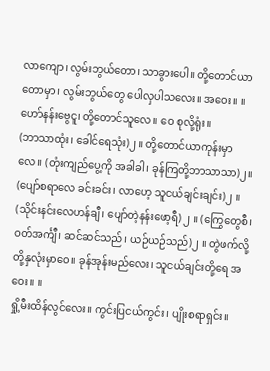လာကျော၊ လွမ်းဘွယ်တော၊ သာခွားပေါ။ တို့တောင်ယာတောမှာ၊ လွမ်းဘွယ်တွေ ပေါလှပါသလေး။ အဝေး။ ။
ဟော်နန်းဗွေငူ၊ တို့တောင်သူလေ။ ဝေ စုလို့ရုံး။
(ဘာသာထုံး၊ ခေါင်ရေသုံး)၂ ။ တို့တောင်ယာကုန်းမှာ လေ။ (တုံးကျည်ပွေ့ကို အခါခါ၊ ခုန်ကြတို့ဘာသာသာ)၂။ (ပျော်စရာလေ ခင်းခင်း၊ လာဟေ့ သူငယ်ချင်းချင်း)၂ ။ (သိုင်းနင်းလေဟန်ချီ၊ ပျော်တဲ့နန်းဖော့ရီ) ၂ ။ (ကြွေတွေစီ၊ ဝတ်အင်္ကျီ၊ ဆင်ဆင်သည်၊ ယဉ်ယဉ်သည်)၂ ။ တွဲဖက်လို့ တို့နှလုံးမှာဝေ။ ခုန်အုန်းမည်လေး၊ သူငယ်ချင်းတို့ရေ အဝေး။ ။
ရှို့မီးထိန်လွင်လေး။ ကွင်းပြငယ်ကွင်း၊ ပျိုးစရာရှင်း။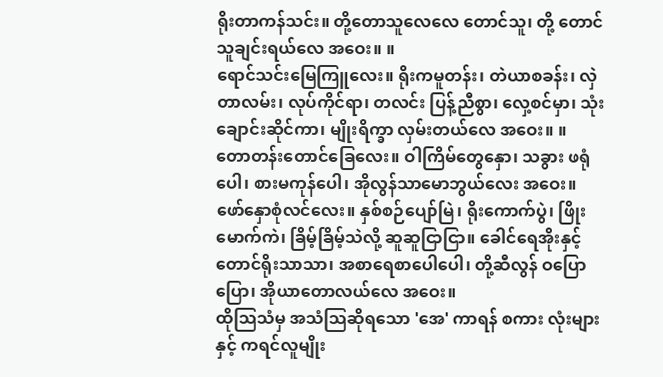ရိုးတာကန်သင်း။ တို့တောသူလေလေ တောင်သူ၊ တို့ တောင်သူချင်းရယ်လေ အဝေး။ ။
ရောင်သင်းမြေကြူလေး။ ရိုးကမူတန်း၊ တဲယာစခန်း၊ လှဲတာလမ်း၊ လုပ်ကိုင်ရာ၊ တလင်း ပြန့်ညီစွာ၊ လှေ့စင်မှာ၊ သုံးချောင်းဆိုင်ကာ၊ မျိုးရိက္ခာ လှမ်းတယ်လေ အဝေး။ ။
တောတန်းတောင်ခြေလေး။ ဝါကြိမ်တွေနှော၊ သခွား ဖရုံပေါ၊ စားမကုန်ပေါ၊ အိုလွန်သာမောဘွယ်လေး အဝေး။
ဖော်နှောစုံလင်လေး။ နှစ်စဉ်ပျော်မြဲ၊ ရိုးကောက်ပွဲ၊ ဖြိုးမောက်ကဲ၊ ခြိမ့်ခြိမ့်သဲလို့ ဆူဆူငြာငြာ။ ခေါင်ရေအိုးနှင့် တောင်ရိုးသာသာ၊ အစာရေစာပေါပေါ၊ တို့ဆီလွန် ဝပြော ပြော၊ အိုယာတောလယ်လေ အဝေး။
ထိုသြသံမှ အသံသြဆိုရသော 'အေ' ကာရန် စကား လုံးများနှင့် ကရင်လူမျိုး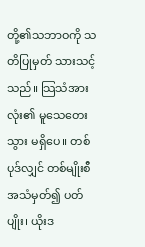တို့၏သဘာဝကို သတိပြုမှတ် သားသင့်သည်။ သြသံအားလုံး၏ မူသေတေးသွား မရှိပေ။ တစ်ပုဒ်လျှင် တစ်မျိုးစီ အသံမှတ်၍ ပတ်ပျိုး၊ ယိုးဒ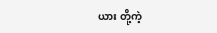ယား တို့ကဲ့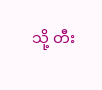သို့ တီး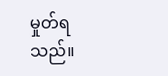မှုတ်ရသည်။